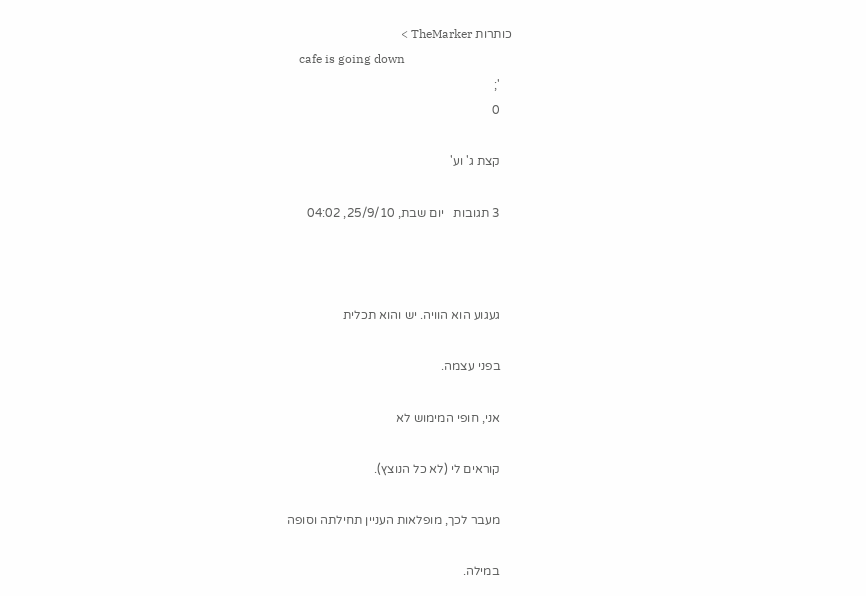כותרות TheMarker >
    cafe is going down
    ';
    0

    קצת ג' וע'

    3 תגובות   יום שבת, 25/9/10, 04:02



    געגוע הוא הוויה. יש והוא תכלית

    בפני עצמה.

    אני, חופי המימוש לא

    קוראים לי (לא כל הנוצץ).

    מעבר לכך, מופלאות העניין תחילתה וסופה

    במילה.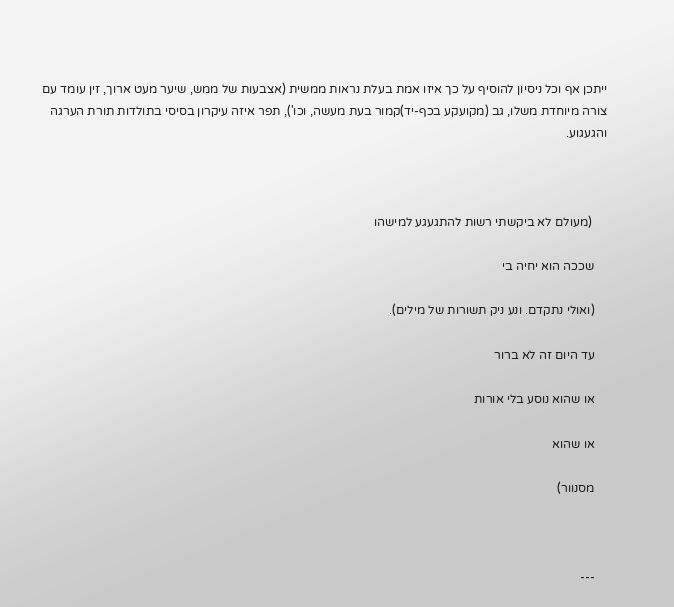ייתכן אף וכל ניסיון להוסיף על כך איזו אמת בעלת נראות ממשית (אצבעות של ממש, שיער מעט ארוך, זין עומד עם צורה מיוחדת משלו, גב (מקועקע בכף-יד)קמור בעת מעשה, וכו'), תפר איזה עיקרון בסיסי בתולדות תורת הערגה והגעגוע.



     (מעולם לא ביקשתי רשות להתגעגע למישהו

    שככה הוא יחיה בי

    (ואולי נתקדם. ונע ניק תשורות של מילים).

    עד היום זה לא ברור

    או שהוא נוסע בלי אורות

    או שהוא

    מסנוור)



    ---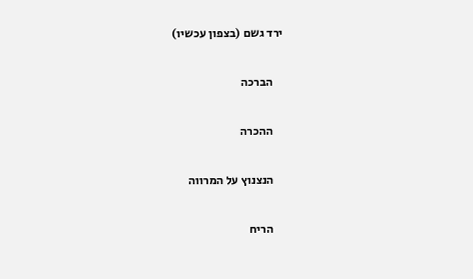ירד גשם (בצפון עכשיו)

    הברכה

    ההכרה

    הנצנוץ על המרווה

    הריח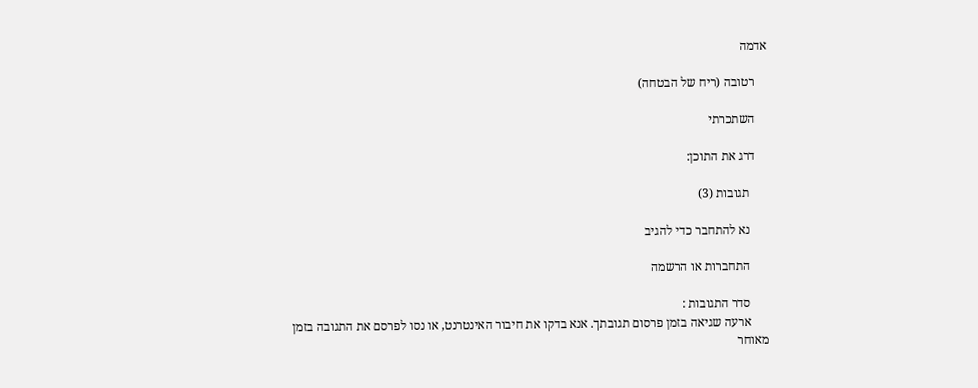אדמה

    רטובה (ריח של הבטחה)

    השתכרתי

    דרג את התוכן:

      תגובות (3)

      נא להתחבר כדי להגיב

      התחברות או הרשמה

      סדר התגובות :
      ארעה שגיאה בזמן פרסום תגובתך. אנא בדקו את חיבור האינטרנט, או נסו לפרסם את התגובה בזמן מאוחר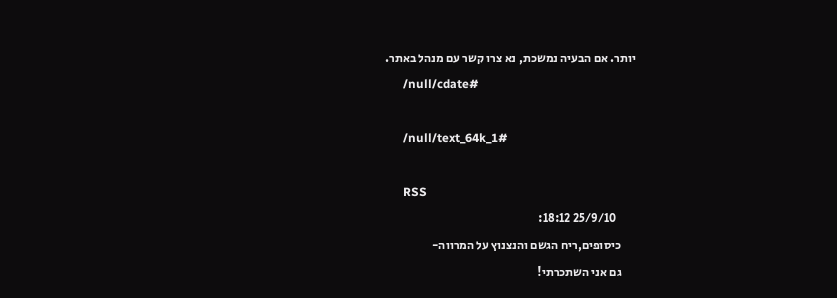יותר. אם הבעיה נמשכת, נא צרו קשר עם מנהל באתר.
      /null/cdate#

      /null/text_64k_1#

      RSS
        25/9/10 18:12:
      כיסופים,ריח הגשם והנצנוץ על המרווה-
      גם אני השתכרתי!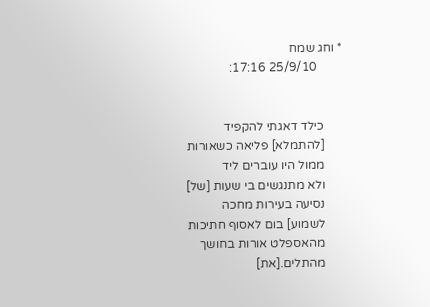* וחג שמח
        25/9/10 17:16:


      כילד דאגתי להקפיד
      [להתמלא] פליאה כשאורות
      ממול היו עוברים ליד
      ולא מתנגשים בי שעות [של]
      נסיעה בעירות מחכה
      לשמוע] בום לאסוף חתיכות
      מהאספלט אורות בחושך
      מהתלים.[את]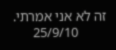זה לא אני אמרתי.
        25/9/10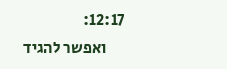12:17:
      ואפשר להגיד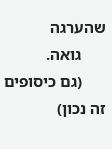שהערגה
      גואה.
      (גם כיסופים זה נכון)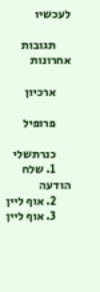לעכשיו

      תגובות אחרונות

      ארכיון

      פרופיל

      כנרתשלי
      1. שלח הודעה
      2. אוף ליין
      3. אוף ליין